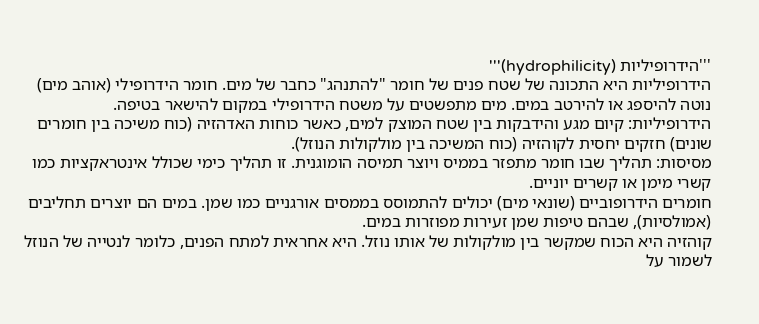'''הידרופיליות (hydrophilicity)'''
הידרופיליות היא התכונה של שטח פנים של חומר "להתנהג" כחבר של מים. חומר הידרופילי (אוהב מים) נוטה להיספג או להירטב במים. מים מתפשטים על משטח הידרופילי במקום להישאר בטיפה.
הידרופיליות: קיום מגע והידבקות בין שטח המוצק למים, כאשר כוחות האדהזיה (כוח משיכה בין חומרים שונים) חזקים יחסית לקוהזיה (כוח המשיכה בין מולקולות הנוזל).
מסיסות: תהליך שבו חומר מתפזר בממיס ויוצר תמיסה הומוגנית. זו תהליך כימי שכולל אינטראקציות כמו קשרי מימן או קשרים יוניים.
חומרים הידרופוביים (שונאי מים) יכולים להתמוסס בממסים אורגניים כמו שמן. במים הם יוצרים תחליבים (אמולסיות), שבהם טיפות שמן זעירות מפוזרות במים.
קוהזיה היא הכוח שמקשר בין מולקולות של אותו נוזל. היא אחראית למתח הפנים, כלומר לנטייה של הנוזל לשמור על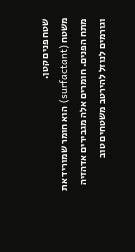שטח פנים קטן.
משטח (surfactant) הוא חומר שמוריד את מתח הפנים. חומרים אלה מגבירים אדהזיה וגורמים לנוזל להירטב משטחים טוב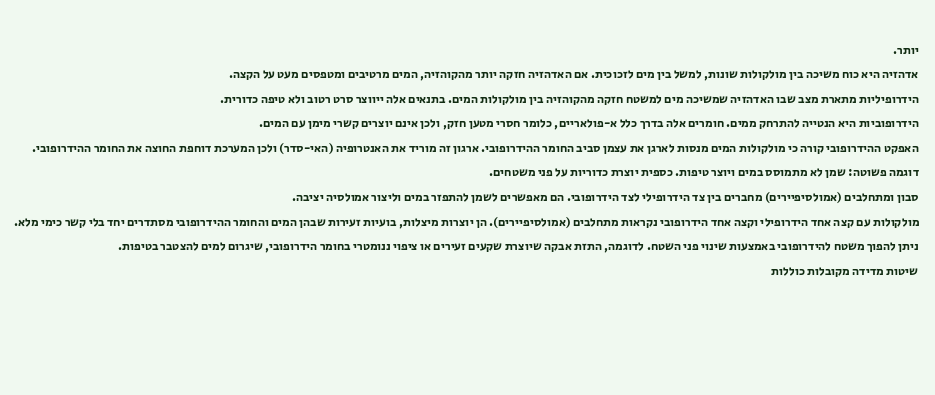יותר.
אדהזיה היא כוח משיכה בין מולקולות שונות, למשל בין מים לזכוכית. אם האדהזיה חזקה יותר מהקוהזיה, המים מרטיבים ומטפסים מעט על הקצה.
הידרופיליות מתארת מצב שבו האדהזיה שמשיכה מים למשטח חזקה מהקוהזיה בין מולקולות המים. בתנאים אלה ייווצר סרט רטוב ולא טיפה כדורית.
הידרופוביות היא הנטייה להתרחק ממים. חומרים אלה בדרך כלל א-פולאריים, כלומר חסרי מטען חזק, ולכן אינם יוצרים קשרי מימן עם המים.
האפקט ההידרופובי קורה כי מולקולות המים מנסות לארגן את עצמן סביב החומר ההידרופובי. ארגון זה מוריד את האנטרופיה (האי-סדר) ולכן המערכת דוחפת החוצה את החומר ההידרופובי.
דוגמה פשוטה: שמן לא מתמוסס במים ויוצר טיפות. כספית יוצרת כדוריות על פני משטחים.
סבון ומתחלבים (אמולסיפיירים) מחברים בין צד הידרופילי לצד הידרופובי. הם מאפשרים לשמן להתפזר במים וליצור אמולסיה יציבה.
מולקולות עם קצה אחד הידרופילי וקצה אחד הידרופובי נקראות מתחלבים (אמולסיפיירים). הן יוצרות מיצלות, בועיות זעירות שבהן המים והחומר ההידרופובי מסתדרים יחד בלי קשר כימי מלא.
ניתן להפוך משטח להידרופובי באמצעות שינוי פני השטח. לדוגמה, התזת אבקה שיוצרת שקעים זעירים או ציפוי ננומטרי בחומר הידרופובי, שיגרום למים להצטבר בטיפות.
שיטות מדידה מקובלות כוללות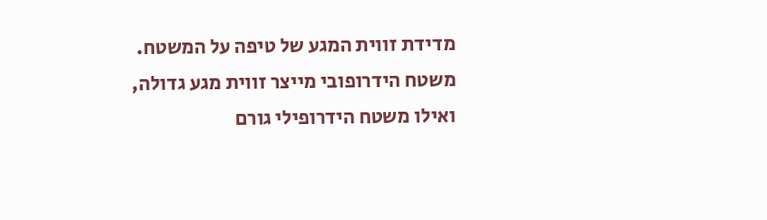מדידת זווית המגע של טיפה על המשטח. משטח הידרופובי מייצר זווית מגע גדולה, ואילו משטח הידרופילי גורם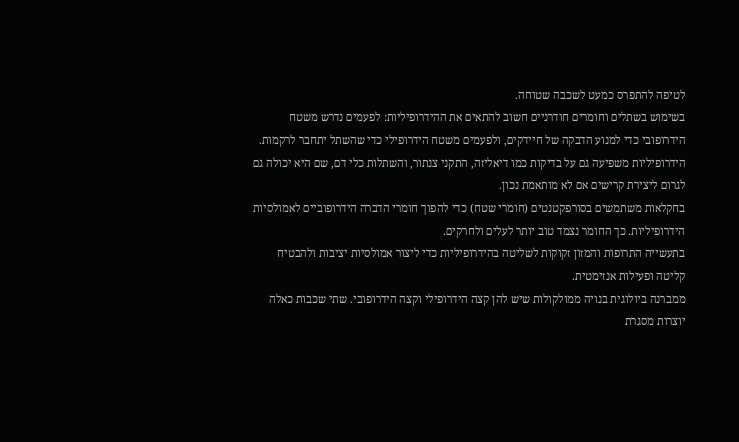לטיפה להתפרס כמעט לשכבה שטוחה.
בשימוש בשתלים וחומרים חודרניים חשוב להתאים את ההידרופיליות: לפעמים נדרש משטח הידרופובי כדי למנוע הדבקה של חיידקים, ולפעמים משטח הידרופילי כדי שהשתל יתחבר לרקמות.
הידרופיליות משפיעה גם על בדיקות כמו דיאליזה, התקני צנתור, והשתלות כלי דם, שם היא יכולה גם לגרום ליצירת קרישים אם לא מותאמת נכון.
בחקלאות משתמשים בסורפקטנטים (חומרי שטח) כדי להפוך חומרי הדברה הידרופוביים לאמולסיות הידרופיליות. כך החומר נצמד טוב יותר לעלים ולחרקים.
בתעשייה התרופות והמזון זקוקות לשליטה בהידרופיליות כדי ליצור אמולסיות יציבות ולהבטיח קליטה ופעילות אנזימטית.
ממברנה ביולוגית בנויה ממולקולות שיש להן קצה הידרופילי וקצה הידרופובי. שתי שכבות כאלה יוצרות מסגרת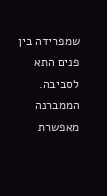שמפרידה בין פנים התא לסביבה.
הממברנה מאפשרת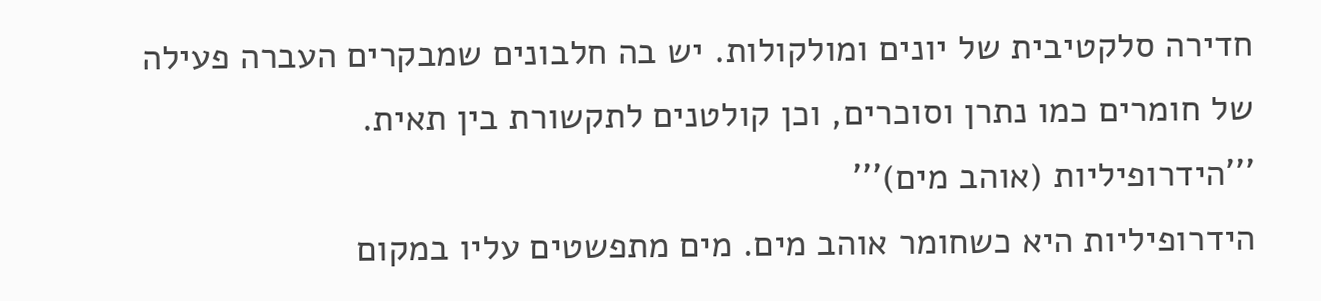חדירה סלקטיבית של יונים ומולקולות. יש בה חלבונים שמבקרים העברה פעילה של חומרים כמו נתרן וסוכרים, וכן קולטנים לתקשורת בין תאית.
'''הידרופיליות (אוהב מים)'''
הידרופיליות היא כשחומר אוהב מים. מים מתפשטים עליו במקום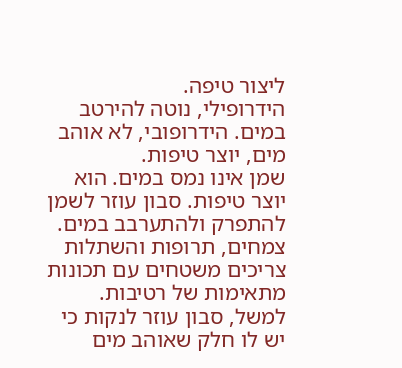ליצור טיפה.
הידרופילי, נוטה להירטב במים. הידרופובי, לא אוהב מים, יוצר טיפות.
שמן אינו נמס במים. הוא יוצר טיפות. סבון עוזר לשמן להתפרק ולהתערבב במים.
צמחים, תרופות והשתלות צריכים משטחים עם תכונות מתאימות של רטיבות. למשל, סבון עוזר לנקות כי יש לו חלק שאוהב מים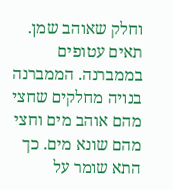וחלק שאוהב שמן.
תאים עטופים בממברנה. הממברנה בנויה מחלקים שחצי מהם אוהב מים וחצי מהם שונא מים. כך התא שומר על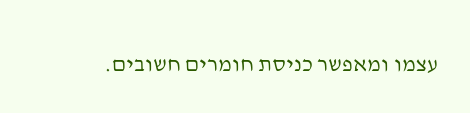עצמו ומאפשר כניסת חומרים חשובים.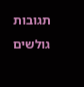תגובות גולשים